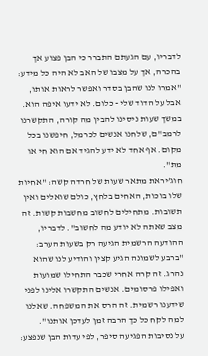לדבריו, עם הגעתם התברר כי הבן פצוע אך בהכרה, אך על מצבו של האב לא היה כל מידע: "אמרו לנו שהבן בסדר ואפשר לראות אותו, אבל על הדוד שלי - כלום. לא ידעו איפה הוא. במשך שעות ניסינו להבין מה קורה, התקשרנו לרמב"ם, שלחנו אנשים לכרמל, חיפשנו בכל מקום. אף אחד לא ידע להגיד אם הוא חי או מת".
חוג’יראת מתאר שעות של חרדה קשה: "אחיות שלו בוכות, האחים בלחץ, כולם שואלים ואין תשובות. מתחילים לחשוב מחשבות קשות. זה מצב שאתה לא יודע מה לחשוב". לדבריו, ההודעה הרשמית הגיעה רק בשעות הערב: "ברבע לשמונה הגיע קצין והודיע לנו שהוא נהרג. זה קרה אחרי שכבר התחילו שמועות ואפילו פרסומים. אנשים התקשרו אלינו לפני שידענו רשמית. זה הרס את המשפחה. שאלנו למה לקח כל כך הרבה זמן לעדכן אותנו".
על נסיבות הפגיעה סיפר, לפי עדות הבן שנפצע: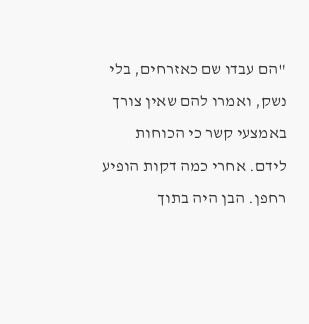"הם עבדו שם כאזרחים, בלי נשק, ואמרו להם שאין צורך באמצעי קשר כי הכוחות לידם. אחרי כמה דקות הופיע רחפן. הבן היה בתוך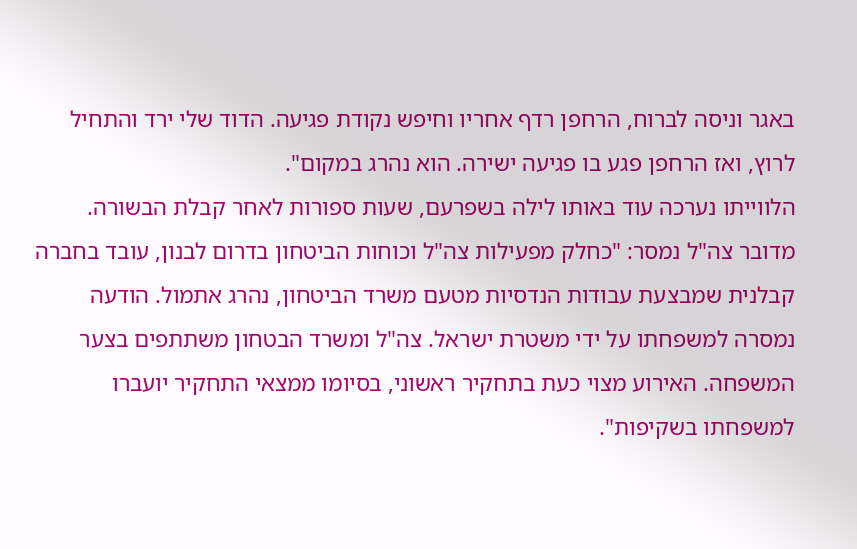באגר וניסה לברוח, הרחפן רדף אחריו וחיפש נקודת פגיעה. הדוד שלי ירד והתחיל לרוץ, ואז הרחפן פגע בו פגיעה ישירה. הוא נהרג במקום".
הלווייתו נערכה עוד באותו לילה בשפרעם, שעות ספורות לאחר קבלת הבשורה.
מדובר צה"ל נמסר: "כחלק מפעילות צה"ל וכוחות הביטחון בדרום לבנון, עובד בחברה קבלנית שמבצעת עבודות הנדסיות מטעם משרד הביטחון, נהרג אתמול. הודעה נמסרה למשפחתו על ידי משטרת ישראל. צה"ל ומשרד הבטחון משתתפים בצער המשפחה. האירוע מצוי כעת בתחקיר ראשוני, בסיומו ממצאי התחקיר יועברו למשפחתו בשקיפות".